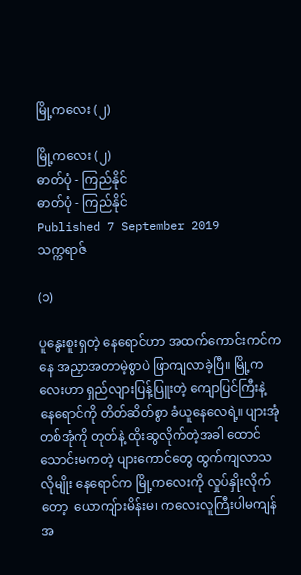မြို့ကလေး (၂)

မြို့ကလေး (၂)
ဓာတ်ပုံ - ကြည်နိုင်
ဓာတ်ပုံ - ကြည်နိုင်
Published 7 September 2019
သက္ကရာဇ်

(၁)

ပူနွေးစူးရှတဲ့ နေရောင်ဟာ အထက်ကောင်းကင်ကနေ အညှာအတာမဲ့စွာပဲ ဖြာကျလာခဲ့ပြီ။ မြို့ကလေးဟာ ရှည်လျားပြန့်ပြူးတဲ့ ကျောပြင်ကြီးနဲ့ နေရောင်ကို တိတ်ဆိတ်စွာ ခံယူနေလေရဲ့။ ပျားအုံတစ်အုံကို တုတ်နဲ့ ထိုးဆွလိုက်တဲ့အခါ ထောင်သောင်းမကတဲ့ ပျားကောင်တွေ ထွက်ကျလာသလိုမျိုး နေရောင်က မြို့ကလေးကို လှုပ်နှိုးလိုက်တော့  ယောကျ်ားမိန်းမ၊ ကလေးလူကြီးပါမကျန် အ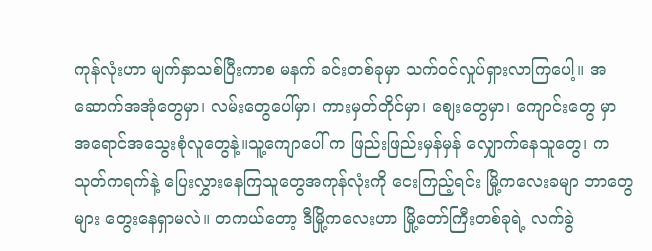ကုန်လုံးဟာ မျက်နှာသစ်ပြီးကာစ မနက် ခင်းတစ်ခုမှာ သက်ဝင်လှုပ်ရှားလာကြပေါ့။ အဆောက်အအုံတွေမှာ၊ လမ်းတွေပေါ်မှာ၊ ကားမှတ်တိုင်မှာ၊ စျေးတွေမှာ၊ ကျောင်းတွေ မှာ အရောင်အသွေးစုံလူတွေနဲ့။သူ့ကျောပေါ် က ဖြည်းဖြည်းမှန်မှန် လျှောက်နေသူတွေ၊ ကသုတ်ကရက်နဲ့ ပြေးလွှားနေကြသူတွေအကုန်လုံးကို ငေးကြည့်ရင်း မြို့ကလေးခမျာ ဘာတွေများ တွေးနေရှာမလဲ။ တကယ်တော့ ဒီမြို့ကလေးဟာ မြို့တော်ကြီးတစ်ခုရဲ့ လက်ခွဲ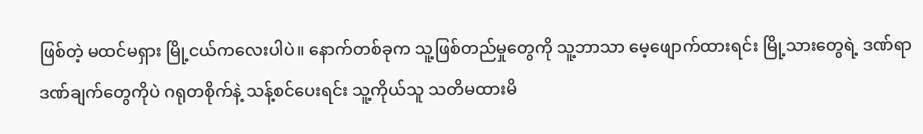ဖြစ်တဲ့ မထင်မရှား မြို့ငယ်ကလေးပါပဲ။ နောက်တစ်ခုက သူ့ဖြစ်တည်မှုတွေကို သူ့ဘာသာ မေ့ဖျောက်ထားရင်း မြို့သားတွေရဲ့ ဒဏ်ရာဒဏ်ချက်တွေကိုပဲ ဂရုတစိုက်နဲ့ သန့်စင်ပေးရင်း သူ့ကိုယ်သူ သတိမထားမိ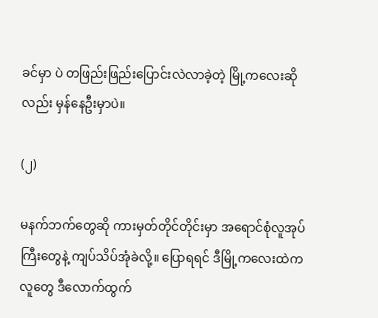ခင်မှာ ပဲ တဖြည်းဖြည်းပြောင်းလဲလာခဲ့တဲ့ မြို့ကလေးဆိုလည်း မှန်နေဦးမှာပဲ။

(၂)

မနက်ဘက်တွေဆို ကားမှတ်တိုင်တိုင်းမှာ အရောင်စုံလူအုပ်ကြီးတွေနဲ့ ကျပ်သိပ်အုံခဲလို့။ ပြောရရင် ဒီမြို့ကလေးထဲက လူတွေ ဒီလောက်ထွက်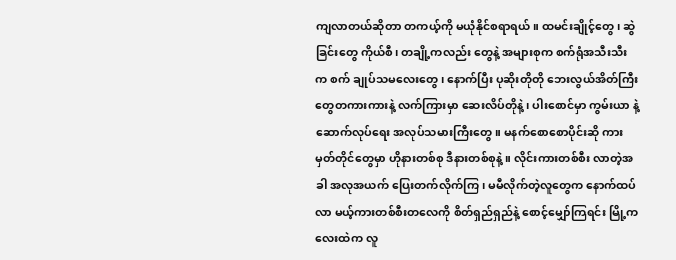ကျလာတယ်ဆိုတာ တကယ့်ကို မယုံနိုင်စရာရယ်။ ထမင်းချိုင့်တွေ၊ ဆွဲခြင်းတွေ ကိုယ်စီ၊ တချို့ကလည်း တွေနဲ့ အများစုက စက်ရုံအသီးသီးက စက် ချုပ်သမလေးတွေ၊ နောက်ပြီး ပုဆိုးတိုတို ဘေးလွယ်အိတ်ကြီးတွေတကားကားနဲ့ လက်ကြားမှာ ဆေးလိပ်တိုနဲ့၊ ပါးစောင်မှာ ကွမ်းယာ နဲ့ ဆောက်လုပ်ရေး အလုပ်သမားကြီးတွေ။ မနက်စောစောပိုင်းဆို ကားမှတ်တိုင်တွေမှာ ဟိုနားတစ်စု ဒီနားတစ်စုနဲ့။ လိုင်းကားတစ်စီး လာတဲ့အခါ အလုအယက် ပြေးတက်လိုက်ကြ၊ မမီလိုက်တဲ့လူတွေက နောက်ထပ်လာ မယ့်ကားတစ်စီးတလေကို စိတ်ရှည်ရှည်နဲ့ စောင့်မျှော်ကြရင်း မြို့ကလေးထဲက လူ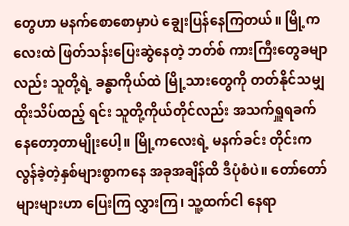တွေဟာ မနက်စောစောမှာပဲ ချွေးပြန်နေကြတယ်။ မြို့ကလေးထဲ ဖြတ်သန်းပြေးဆွဲနေတဲ့ ဘတ်စ် ကားကြီးတွေခမျာလည်း သူတို့ရဲ့ ခန္ဓာကိုယ်ထဲ မြို့သားတွေကို တတ်နိုင်သမျှ ထိုးသိပ်ထည့် ရင်း သူတို့ကိုယ်တိုင်လည်း အသက်ရှူရခက် နေတော့တာမျိုးပေါ့။ မြို့ကလေးရဲ့ မနက်ခင်း တိုင်းက လွန်ခဲ့တဲ့နှစ်များစွာကနေ အခုအချိန်ထိ ဒီပုံစံပဲ။ တော်တော်များများဟာ ပြေးကြ လွှားကြ၊ သူ့ထက်ငါ နေရာ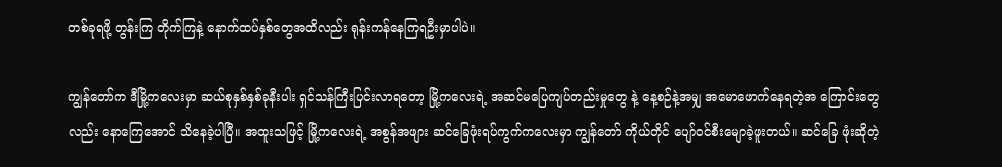တစ်ခုရဖို့ တွန်းကြ တိုက်ကြနဲ့ နောက်ထပ်နှစ်တွေအထိလည်း ရုန်းကန်နေကြရဦးမှာပါပဲ။

ကျွန်တော်က ဒီမြို့ကလေးမှာ ဆယ်စုနှစ်နှစ်ခုနီးပါး ရှင်သန်ကြီးပြင်းလာရတော့ မြို့ကလေးရဲ့ အဆင်မပြေကျပ်တည်းမှုတွေ နဲ့ နေ့စဉ်နဲ့အမျှ အမောဖောက်နေရတဲ့အ ကြောင်းတွေလည်း နောကြေအောင် သိနေခဲ့ပါပြီ။ အထူးသဖြင့် မြို့ကလေးရဲ့ အစွန်အဖျား ဆင်ခြေဖုံးရပ်ကွက်ကလေးမှာ ကျွန်တော် ကိုယ်တိုင် ပျော်ဝင်စီးမျောခဲ့ဖူးတယ်။ ဆင်ခြေ ဖုံးဆိုတဲ့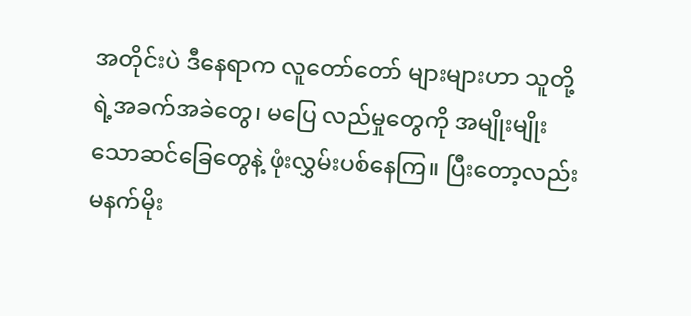အတိုင်းပဲ ဒီနေရာက လူတော်တော် များများဟာ သူတို့ရဲ့အခက်အခဲတွေ၊ မပြေ လည်မှုတွေကို အမျိုးမျိုးသောဆင်ခြေတွေနဲ့ ဖုံးလွှမ်းပစ်နေကြ။ ပြီးတော့လည်း မနက်မိုး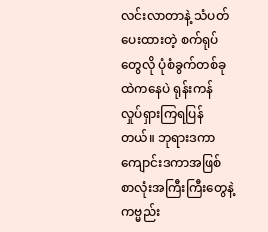လင်းလာတာနဲ့ သံပတ်ပေးထားတဲ့ စက်ရုပ်တွေလို ပုံစံခွက်တစ်ခုထဲကနေပဲ ရုန်းကန် လှုပ်ရှားကြရပြန်တယ်။ ဘုရားဒကာ ကျောင်းဒကာအဖြစ် စာလုံးအကြီးကြီးတွေနဲ့ ကဗ္မည်း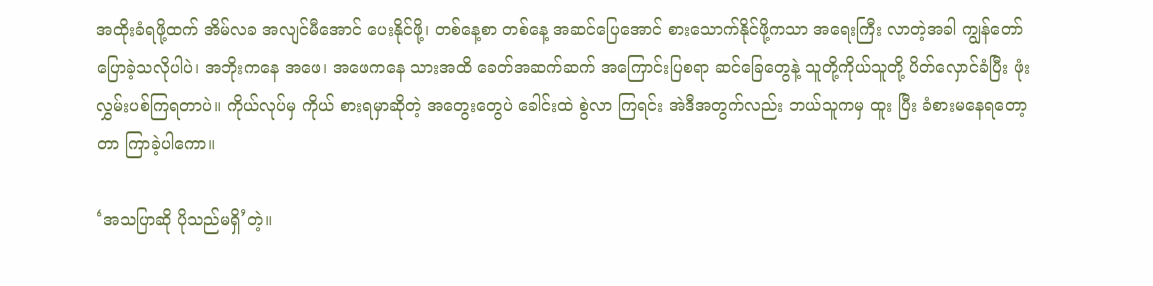အထိုးခံရဖို့ထက် အိမ်လခ အလျင်မီအောင် ပေးနိုင်ဖို့၊ တစ်နေ့စာ တစ်နေ့ အဆင်ပြေအောင် စားသောက်နိုင်ဖို့ကသာ အရေးကြီး လာတဲ့အခါ ကျွန်တော်ပြောခဲ့သလိုပါပဲ၊ အဘိုးကနေ အဖေ၊ အဖေကနေ သားအထိ ခေတ်အဆက်ဆက် အကြောင်းပြစရာ ဆင်ခြေတွေနဲ့ သူတို့ကိုယ်သူတို့ ပိတ်လှောင်ခံပြီး ဖုံးလွှမ်းပစ်ကြရတာပဲ။ ကိုယ်လုပ်မှ ကိုယ် စားရမှာဆိုတဲ့ အတွေးတွေပဲ ခေါင်းထဲ စွဲလာ ကြရင်း အဲဒီအတွက်လည်း ဘယ်သူကမှ ထူး ပြီး ခံစားမနေရတော့တာ ကြာခဲ့ပါကော။

‘အသပြာဆို ပိုသည်မရှိ’တဲ့။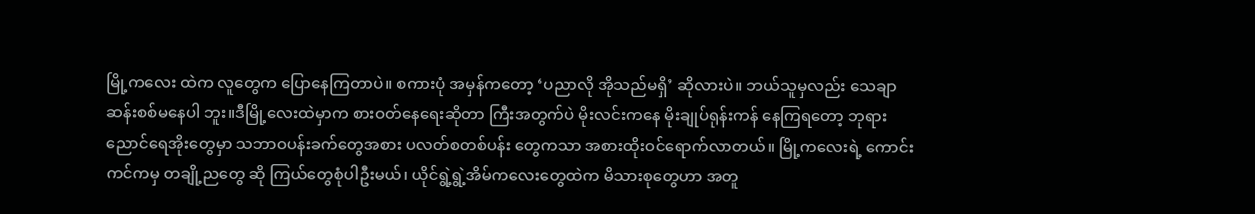မြို့ကလေး ထဲက လူတွေက ပြောနေကြတာပဲ။ စကားပုံ အမှန်ကတော့ ‘ပညာလို အိုသည်မရှိ’ ဆိုလားပဲ။ ဘယ်သူမှလည်း သေချာဆန်းစစ်မနေပါ ဘူး။ဒီမြို့လေးထဲမှာက စားဝတ်နေရေးဆိုတာ ကြီးအတွက်ပဲ မိုးလင်းကနေ မိုးချုပ်ရုန်းကန် နေကြရတော့ ဘုရားညောင်ရေအိုးတွေမှာ သဘာဝပန်းခက်တွေအစား ပလတ်စတစ်ပန်း တွေကသာ အစားထိုးဝင်ရောက်လာတယ်။ မြို့ကလေးရဲ့ ကောင်းကင်ကမှ တချို့ညတွေ ဆို ကြယ်တွေစုံပါဦးမယ်၊ ယိုင်ရွဲ့ရွဲ့အိမ်ကလေးတွေထဲက မိသားစုတွေဟာ အတူ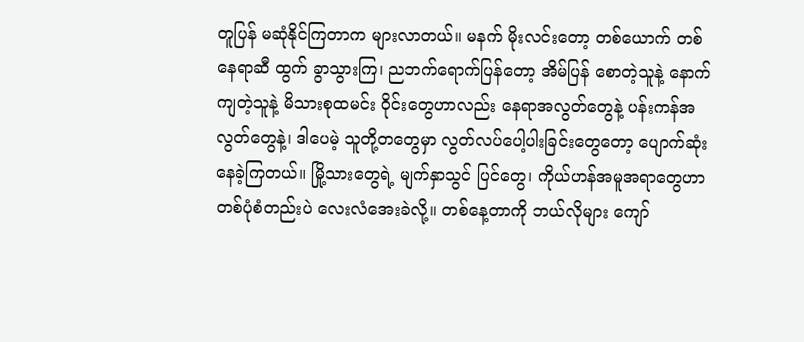တူပြန် မဆုံနိုင်ကြတာက များလာတယ်။ မနက် မိုးလင်းတော့ တစ်ယောက် တစ်နေရာဆီ ထွက် ခွာသွားကြ၊ ညဘက်ရောက်ပြန်တော့ အိမ်ပြန် စောတဲ့သူနဲ့ နောက်ကျတဲ့သူနဲ့ မိသားစုထမင်း ၀ိုင်းတွေဟာလည်း နေရာအလွတ်တွေနဲ့ ပန်းကန်အလွတ်တွေနဲ့၊ ဒါပေမဲ့ သူတို့တတွေမှာ လွတ်လပ်ပေါ့ပါးခြင်းတွေတော့ ပျောက်ဆုံး နေခဲ့ကြတယ်။ မြို့သားတွေရဲ့ မျက်နှာသွင် ပြင်တွေ၊ ကိုယ်ဟန်အမူအရာတွေဟာ တစ်ပုံစံတည်းပဲ လေးလံအေးခဲလို့။ တစ်နေ့တာကို ဘယ်လိုများ ကျော်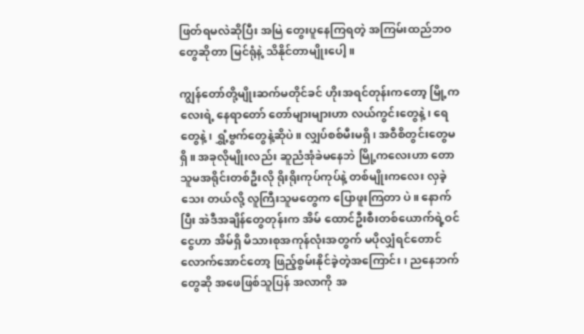ဖြတ်ရမလဲဆိုပြီး အမြဲ တွေးပူနေကြရတဲ့ အကြမ်းထည်ဘဝတွေဆိုတာ မြင်ရုံနဲ့ သိနိုင်တာမျိုးပေါ့။

ကျွန်တော်တို့မျိုးဆက်မတိုင်ခင် ဟိုးအရင်တုန်းကတော့ မြို့ကလေးရဲ့ နေရာတော် တော်များများဟာ လယ်ကွင်းတွေနဲ့၊ ရေတွေနဲ့၊ ရွှံ့ဗွက်တွေနဲ့ဆိုပဲ။ လျှပ်စစ်မီးမရှိ၊ အဝီစိတွင်းတွေမရှိ။ အခုလိုမျိုးလည်း ဆူညံအုံခဲမနေဘဲ မြို့ကလေးဟာ တောသူမအရိုင်းတစ်ဦးလို ရိုးရိုးကုပ်ကုပ်နဲ့ တစ်မျိုးကလေး လှခဲ့သေး တယ်လို့ လူကြီးသူမတွေက ပြောဖူးကြတာ ပဲ။ နောက်ပြီး အဲဒီအချိန်တွေတုန်းက အိမ် ထောင်ဦးစီးတစ်ယောက်ရဲ့ဝင်ငွေဟာ အိမ်ရှိ မိသားစုအကုန်လုံးအတွက် မပိုလျှံရင်တောင် လောက်အောင်တော့ ဖြည့်စွမ်းနိုင်ခဲ့တဲ့အကြောင်း၊ ညနေဘက်တွေဆို အဖေဖြစ်သူပြန် အလာကို အ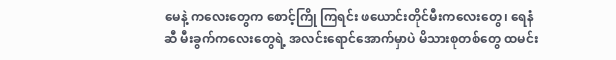မေနဲ့ ကလေးတွေက စောင့်ကြို ကြရင်း ဖယောင်းတိုင်မီးကလေးတွေ၊ ရေနံဆီ မီးခွက်ကလေးတွေရဲ့ အလင်းရောင်အောက်မှာပဲ မိသားစုတစ်တွေ ထမင်း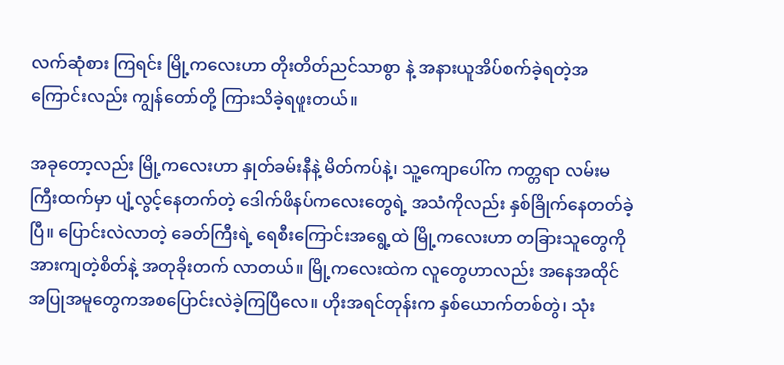လက်ဆုံစား ကြရင်း မြို့ကလေးဟာ တိုးတိတ်ညင်သာစွာ နဲ့ အနားယူအိပ်စက်ခဲ့ရတဲ့အကြောင်းလည်း ကျွန်တော်တို့ ကြားသိခဲ့ရဖူးတယ်။

အခုတော့လည်း မြို့ကလေးဟာ နှုတ်ခမ်းနီနဲ့ မိတ်ကပ်နဲ့၊ သူ့ကျောပေါ်က ကတ္တရာ လမ်းမကြီးထက်မှာ ပျံ့လွင့်နေတက်တဲ့ ဒေါက်ဖိနပ်ကလေးတွေရဲ့ အသံကိုလည်း နှစ်ခြိုက်နေတတ်ခဲ့ပြီ။ ပြောင်းလဲလာတဲ့ ခေတ်ကြီးရဲ့ ရေစီးကြောင်းအရွေ့ထဲ မြို့ကလေးဟာ တခြားသူတွေကို အားကျတဲ့စိတ်နဲ့ အတုခိုးတက် လာတယ်။ မြို့ကလေးထဲက လူတွေဟာလည်း အနေအထိုင်အပြုအမူတွေကအစပြောင်းလဲခဲ့ကြပြီလေ။ ဟိုးအရင်တုန်းက နှစ်ယောက်တစ်တွဲ၊ သုံး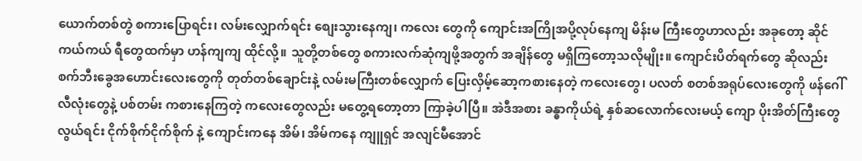ယောက်တစ်တွဲ စကားပြောရင်း၊ လမ်းလျှောက်ရင်း စျေးသွားနေကျ၊ ကလေး တွေကို ကျောင်းအကြိုအပို့လုပ်နေကျ မိန်းမ ကြီးတွေဟာလည်း အခုတော့ ဆိုင်ကယ်ကယ် ရီတွေထက်မှာ ဟန်ကျကျ ထိုင်လို့။ သူတို့တစ်တွေ စကားလက်ဆုံကျဖို့အတွက် အချိန်တွေ မရှိကြတော့သလိုမျိုး။ ကျောင်းပိတ်ရက်တွေ ဆိုလည်း စက်ဘီးခွေအဟောင်းလေးတွေကို တုတ်တစ်ချောင်းနဲ့ လမ်းမကြီးတစ်လျှောက် ပြေးလှိမ့်ဆော့ကစားနေတဲ့ ကလေးတွေ၊ ပလတ် စတစ်အရုပ်လေးတွေကို ဖန်ဂေါ်လီလုံးတွေနဲ့ ပစ်တမ်း ကစားနေကြတဲ့ ကလေးတွေလည်း မတွေ့ရတော့တာ ကြာခဲ့ပါပြီ။ အဲဒီအစား ခန္ဓာကိုယ်ရဲ့ နှစ်ဆလောက်လေးမယ့် ကျော ပိုးအိတ်ကြီးတွေ လွယ်ရင်း ငိုက်စိုက်ငိုက်စိုက် နဲ့ ကျောင်းကနေ အိမ်၊ အိမ်ကနေ ကျူရှင် အလျင်မီအောင်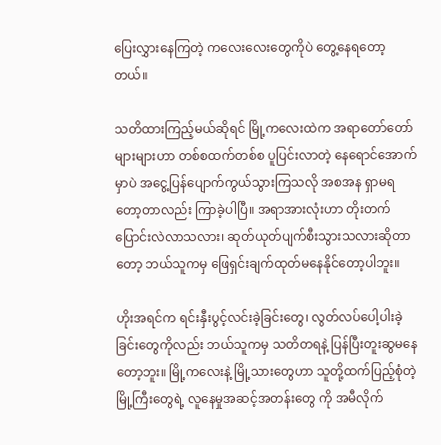ပြေးလွှားနေကြတဲ့ ကလေးလေးတွေကိုပဲ တွေ့နေရတော့တယ်။

သတိထားကြည့်မယ်ဆိုရင် မြို့ကလေးထဲက အရာတော်တော်များများဟာ တစ်စထက်တစ်စ ပူပြင်းလာတဲ့ နေရောင်အောက်မှာပဲ အငွေ့ပြန်ပျောက်ကွယ်သွားကြသလို အစအန ရှာမရတော့တာလည်း ကြာခဲ့ပါပြီ။ အရာအားလုံးဟာ တိုးတက်ပြောင်းလဲလာသလား၊ ဆုတ်ယုတ်ပျက်စီးသွားသလားဆိုတာတော့ ဘယ်သူကမှ ဖြေရှင်းချက်ထုတ်မနေနိုင်တော့ပါဘူး။

ဟိုးအရင်က ရင်းနှီးပွင့်လင်းခဲ့ခြင်းတွေ၊ လွတ်လပ်ပေါ့ပါးခဲ့ခြင်းတွေကိုလည်း ဘယ်သူကမှ သတိတရနဲ့ ပြန်ပြီးတူးဆွမနေတော့ဘူး။ မြို့ကလေးနဲ့ မြို့သားတွေဟာ သူတို့ထက်ပြည့်စုံတဲ့ မြို့ကြီးတွေရဲ့ လူနေမှုအဆင့်အတန်းတွေ ကို အမီလိုက်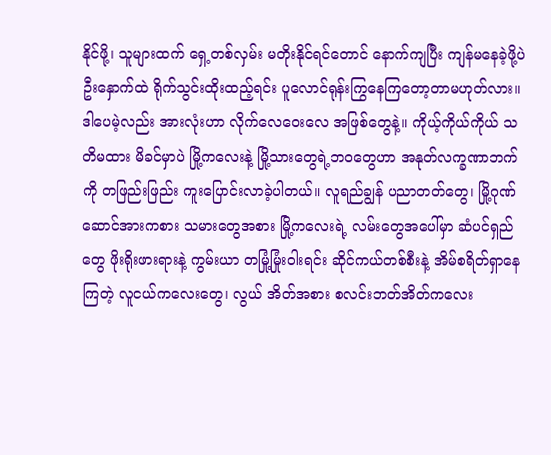နိုင်ဖို့၊ သူများထက် ရှေ့တစ်လှမ်း မတိုးနိုင်ရင်တောင် နောက်ကျပြီး ကျန်မနေခဲ့ဖို့ပဲ ဦးနှောက်ထဲ ရိုက်သွင်းထိုးထည့်ရင်း ပူလောင်ရုန်းကြွနေကြတော့တာမဟုတ်လား။ ဒါပေမဲ့လည်း အားလုံးဟာ လိုက်လေဝေးလေ အဖြစ်တွေနဲ့။ ကိုယ့်ကိုယ်ကိုယ် သတိမထား မိခင်မှာပဲ မြို့ကလေးနဲ့ မြို့သားတွေရဲ့ဘဝတွေဟာ အနုတ်လက္ခဏာဘက်ကို တဖြည်းဖြည်း ကူးပြောင်းလာခဲ့ပါတယ်။ လူရည်ချွန် ပညာတတ်တွေ၊ မြို့ဂုဏ်ဆောင်အားကစား သမားတွေအစား မြို့ကလေးရဲ့ လမ်းတွေအပေါ်မှာ ဆံပင်ရှည်တွေ ဖိုးရိုးဖားရားနဲ့ ကွမ်းယာ တမြုံ့မြုံးဝါးရင်း ဆိုင်ကယ်တစ်စီးနဲ့ အိမ်စရိတ်ရှာနေကြတဲ့ လူငယ်ကလေးတွေ၊ လွယ် အိတ်အစား စလင်းဘတ်အိတ်ကလေး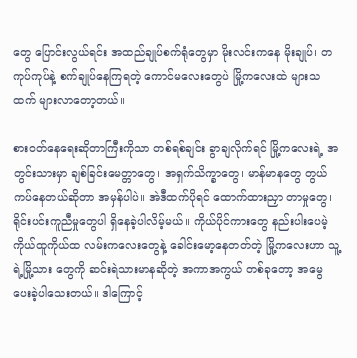တွေ ပြောင်းလွယ်ရင်း အထည်ချုပ်စက်ရုံတွေမှာ မိုးလင်းကနေ မိုးချုပ်၊ တကုပ်ကုပ်နဲ့ စက်ချုပ်နေကြရတဲ့ ကောင်မလေးတွေပဲ မြို့ကလေးထဲ များသထက် များလာတော့တယ်။

စားဝတ်နေရေးဆိုတာကြီးကိုသာ တစ်ရစ်ချင်း ခွာချလိုက်ရင် မြို့ကလေးရဲ့ အတွင်းသားမှာ ချစ်ခြင်းမေတ္တာတွေ၊ အရှက်သိက္ခာတွေ၊ မာန်မာနတွေ တွယ်ကပ်နေတယ်ဆိုတာ အမှန်ပါပဲ။ အဲဒီထက်ပိုရင် ထောက်ထားညှာ တာမှုတွေ၊ ရိုင်းပင်းကူညီမှုတွေပါ ရှိနေခဲ့ပါလိမ့်မယ်။ ကိုယ်ပိုင်ကားတွေ နည်းပါးပေမဲ့ ကိုယ်ထူကိုယ်ထ လမ်းကလေးတွေနဲ့ ခေါင်းမော့နေတတ်တဲ့ မြို့ကလေးဟာ သူ့ရဲ့မြို့သား တွေကို ဆင်းရဲသားမာနဆိုတဲ့ အကာအကွယ် တစ်ခုတော့ အမွေပေးခဲ့ပါသေးတယ်။ ဒါကြောင့်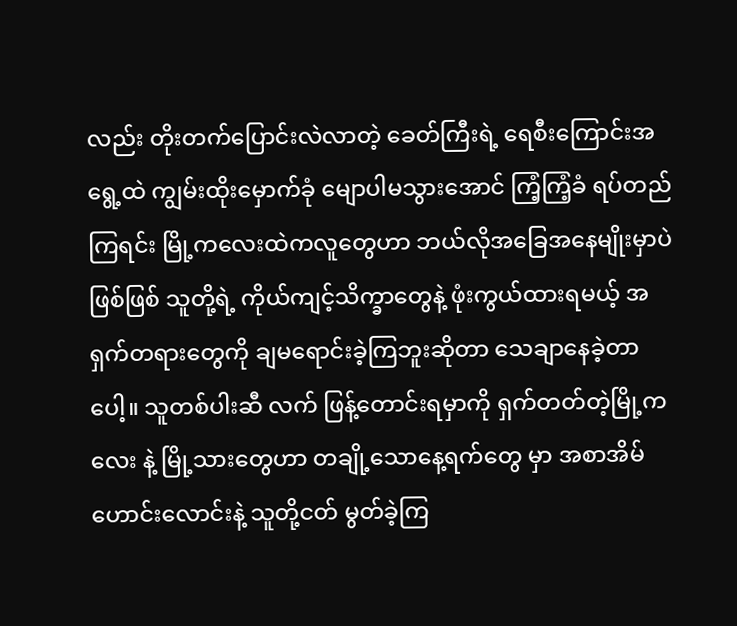လည်း တိုးတက်ပြောင်းလဲလာတဲ့ ခေတ်ကြီးရဲ့ ရေစီးကြောင်းအရွေ့ထဲ ကျွမ်းထိုးမှောက်ခုံ မျောပါမသွားအောင် ကြံ့ကြံ့ခံ ရပ်တည်ကြရင်း မြို့ကလေးထဲကလူတွေဟာ ဘယ်လိုအခြေအနေမျိုးမှာပဲဖြစ်ဖြစ် သူတို့ရဲ့ ကိုယ်ကျင့်သိက္ခာတွေနဲ့ ဖုံးကွယ်ထားရမယ့် အရှက်တရားတွေကို ချမရောင်းခဲ့ကြဘူးဆိုတာ သေချာနေခဲ့တာပေါ့။ သူတစ်ပါးဆီ လက် ဖြန့်တောင်းရမှာကို ရှက်တတ်တဲ့မြို့ကလေး နဲ့ မြို့သားတွေဟာ တချို့သောနေ့ရက်တွေ မှာ အစာအိမ်ဟောင်းလောင်းနဲ့ သူတို့ငတ် မွတ်ခဲ့ကြ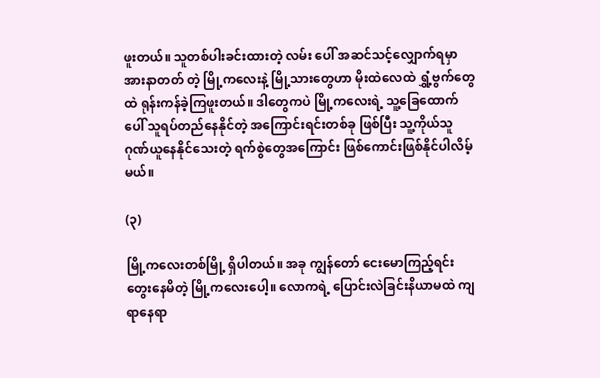ဖူးတယ်။ သူတစ်ပါးခင်းထားတဲ့ လမ်း ပေါ် အဆင်သင့်လျှောက်ရမှာ အားနာတတ် တဲ့ မြို့ကလေးနဲ့ မြို့သားတွေဟာ မိုးထဲလေထဲ ရွှံ့ဗွက်တွေထဲ ရုန်းကန်ခဲ့ကြဖူးတယ်။ ဒါတွေကပဲ မြို့ကလေးရဲ့ သူ့ခြေထောက်ပေါ် သူရပ်တည်နေနိုင်တဲ့ အကြောင်းရင်းတစ်ခု ဖြစ်ပြီး သူ့ကိုယ်သူ ဂုဏ်ယူနေနိုင်သေးတဲ့ ရက်စွဲတွေအကြောင်း ဖြစ်ကောင်းဖြစ်နိုင်ပါလိမ့်မယ်။

(၃)

မြို့ကလေးတစ်မြို့ ရှိပါတယ်။ အခု ကျွန်တော် ငေးမောကြည့်ရင်း တွေးနေမိတဲ့ မြို့ကလေးပေါ့။ လောကရဲ့ ပြောင်းလဲခြင်းနိယာမထဲ ကျရာနေရာ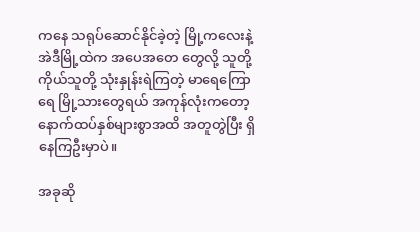ကနေ သရုပ်ဆောင်နိုင်ခဲ့တဲ့ မြို့ကလေးနဲ့ အဲဒီမြို့ထဲက အပေအတေ တွေလို့ သူတို့ကိုယ်သူတို့ သုံးနှုန်းရဲကြတဲ့ မာရေကြောရေ မြို့သားတွေရယ် အကုန်လုံးကတော့ နောက်ထပ်နှစ်များစွာအထိ အတူတွဲပြီး ရှိနေကြဦးမှာပဲ။

အခုဆို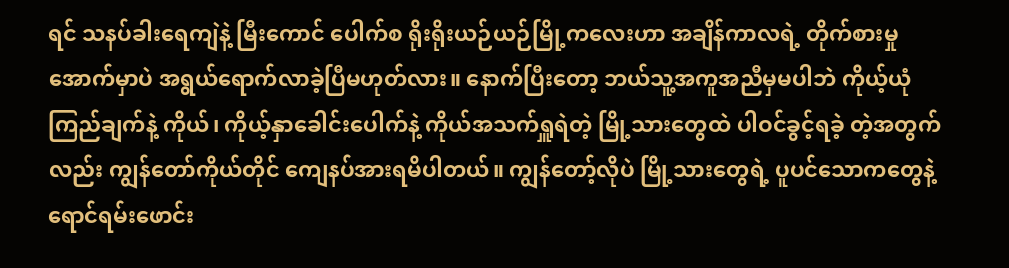ရင် သနပ်ခါးရေကျဲနဲ့ မြီးကောင် ပေါက်စ ရိုးရိုးယဉ်ယဉ်မြို့ကလေးဟာ အချိန်ကာလရဲ့ တိုက်စားမှုအောက်မှာပဲ အရွယ်ရောက်လာခဲ့ပြီမဟုတ်လား။ နောက်ပြီးတော့ ဘယ်သူ့အကူအညီမှမပါဘဲ ကိုယ့်ယုံကြည်ချက်နဲ့ ကိုယ်၊ ကိုယ့်နှာခေါင်းပေါက်နဲ့ ကိုယ်အသက်ရှူရဲတဲ့ မြို့သားတွေထဲ ပါဝင်ခွင့်ရခဲ့ တဲ့အတွက်လည်း ကျွန်တော်ကိုယ်တိုင် ကျေနပ်အားရမိပါတယ်။ ကျွန်တော့်လိုပဲ မြို့သားတွေရဲ့ ပူပင်သောကတွေနဲ့ ရောင်ရမ်းဖောင်း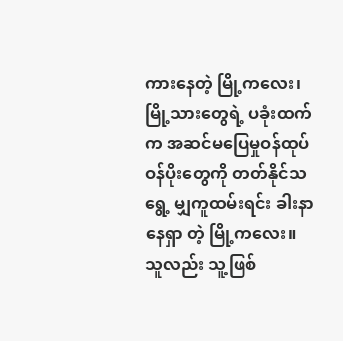ကားနေတဲ့ မြို့ကလေး၊ မြို့သားတွေရဲ့ ပခုံးထက်က အဆင်မပြေမှုဝန်ထုပ်ဝန်ပိုးတွေကို တတ်နိုင်သရွေ့ မျှကူထမ်းရင်း ခါးနာနေရှာ တဲ့ မြို့ကလေး။ သူလည်း သူ့ဖြစ်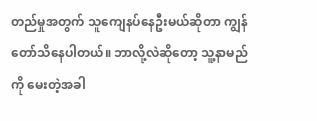တည်မှုအတွက် သူကျေနပ်နေဦးမယ်ဆိုတာ ကျွန်တော်သိနေပါတယ်။ ဘာလို့လဲဆိုတော့ သူ့နာမည် ကို မေးတဲ့အခါ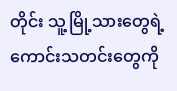တိုင်း သူ့မြို့သားတွေရဲ့ ကောင်းသတင်းတွေကို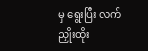မှ ရွေးပြီး လက်ညှိုးထိုး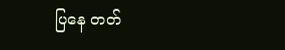ပြနေ တတ်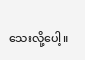သေးလို့ပေါ့။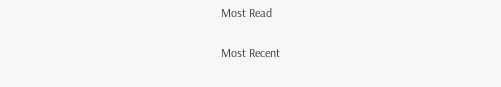Most Read

Most Recent